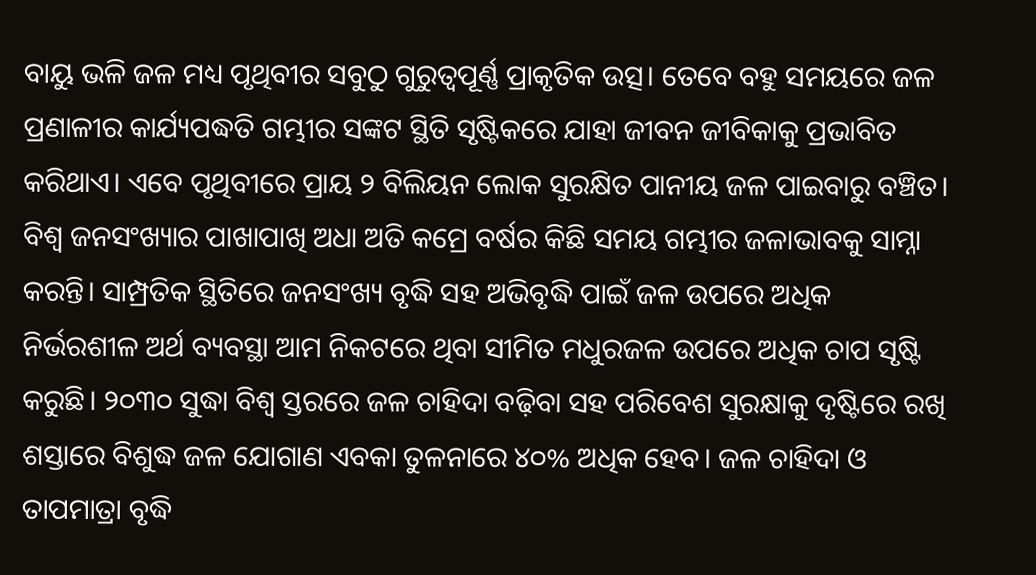ବାୟୁ ଭଳି ଜଳ ମଧ୍ୟ ପୃଥିବୀର ସବୁଠୁ ଗୁରୁତ୍ୱପୂର୍ଣ୍ଣ ପ୍ରାକୃତିକ ଉତ୍ସ। ତେବେ ବହୁ ସମୟରେ ଜଳ ପ୍ରଣାଳୀର କାର୍ଯ୍ୟପଦ୍ଧତି ଗମ୍ଭୀର ସଙ୍କଟ ସ୍ଥିତି ସୃଷ୍ଟିକରେ ଯାହା ଜୀବନ ଜୀବିକାକୁ ପ୍ରଭାବିତ କରିଥାଏ। ଏବେ ପୃଥିବୀରେ ପ୍ରାୟ ୨ ବିଲିୟନ ଲୋକ ସୁରକ୍ଷିତ ପାନୀୟ ଜଳ ପାଇବାରୁ ବଞ୍ଚିତ। ବିଶ୍ୱ ଜନସଂଖ୍ୟାର ପାଖାପାଖି ଅଧା ଅତି କମ୍ରେ ବର୍ଷର କିଛି ସମୟ ଗମ୍ଭୀର ଜଳାଭାବକୁ ସାମ୍ନା କରନ୍ତି। ସାମ୍ପ୍ରତିକ ସ୍ଥିତିରେ ଜନସଂଖ୍ୟ ବୃଦ୍ଧି ସହ ଅଭିବୃଦ୍ଧି ପାଇଁ ଜଳ ଉପରେ ଅଧିକ ନିର୍ଭରଶୀଳ ଅର୍ଥ ବ୍ୟବସ୍ଥା ଆମ ନିକଟରେ ଥିବା ସୀମିତ ମଧୁରଜଳ ଉପରେ ଅଧିକ ଚାପ ସୃଷ୍ଟି କରୁଛି। ୨୦୩୦ ସୁଦ୍ଧା ବିଶ୍ୱ ସ୍ତରରେ ଜଳ ଚାହିଦା ବଢ଼ିବା ସହ ପରିବେଶ ସୁରକ୍ଷାକୁ ଦୃଷ୍ଟିରେ ରଖି ଶସ୍ତାରେ ବିଶୁଦ୍ଧ ଜଳ ଯୋଗାଣ ଏବକା ତୁଳନାରେ ୪୦% ଅଧିକ ହେବ। ଜଳ ଚାହିଦା ଓ ତାପମାତ୍ରା ବୃଦ୍ଧି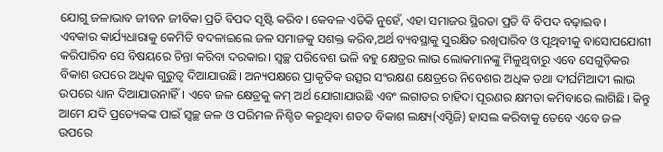ଯୋଗୁ ଜଳାଭାବ ଜୀବନ ଜୀବିକା ପ୍ରତି ବିପଦ ସୃଷ୍ଟି କରିବ। କେବଳ ଏତିକି ନୁହେଁ, ଏହା ସମାଜର ସ୍ଥିରତା ପ୍ରତି ବି ବିପଦ ବଢ଼ାଇବ।
ଏବକାର କାର୍ଯ୍ୟଧାରାକୁ କେମିତି ବଦଳାଇଲେ ଜଳ ସମାଜକୁ ସଶକ୍ତ କରିବ,ଅର୍ଥ ବ୍ୟବସ୍ଥାକୁ ସୁରକ୍ଷିତ ରଖିପାରିବ ଓ ପୃଥିବୀକୁ ବାସୋପଯୋଗୀ କରିପାରିବ ସେ ବିଷୟରେ ଚିନ୍ତା କରିବା ଦରକାର। ସ୍ବଚ୍ଛ ପରିବେଶ ଭଳି ବହୁ କ୍ଷେତ୍ରର ଲାଭ ଲୋକମାନଙ୍କୁ ମିଳୁଥିବାରୁ ଏବେ ସେଗୁଡ଼ିକର ବିକାଶ ଉପରେ ଅଧିକ ଗୁରୁତ୍ୱ ଦିଆଯାଉଛି। ଅନ୍ୟପକ୍ଷରେ ପ୍ରାକୃତିକ ଉତ୍ସର ସଂରକ୍ଷଣ କ୍ଷେତ୍ରରେ ନିବେଶର ଅଧିକ ତଥା ଦୀର୍ଘମିଆଦୀ ଲାଭ ଉପରେ ଧ୍ୟାନ ଦିଆଯାଉନାହିଁ। ଏବେ ଜଳ କ୍ଷେତ୍ରକୁ କମ୍ ଅର୍ଥ ଯୋଗାଯାଉଛି ଏବଂ ଲଗାତର ଚାହିଦା ପୂରଣର କ୍ଷମତା କମିବାରେ ଲାଗିଛି। କିନ୍ତୁ ଆମେ ଯଦି ପ୍ରତ୍ୟେକଙ୍କ ପାଇଁ ସ୍ବଚ୍ଛ ଜଳ ଓ ପରିମଳ ନିଶ୍ଚିତ କରୁଥିବା ଶତତ ବିକାଶ ଲକ୍ଷ୍ୟ(ଏସ୍ଡିଜି) ହାସଲ କରିବାକୁ ତେବେ ଏବେ ଜଳ ଉପରେ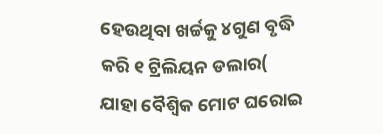ହେଉଥିବା ଖର୍ଚ୍ଚକୁ ୪ଗୁଣ ବୃଦ୍ଧି କରି ୧ ଟ୍ରିଲିୟନ ଡଲାର( ଯାହା ବୈଶ୍ୱିକ ମୋଟ ଘରୋଇ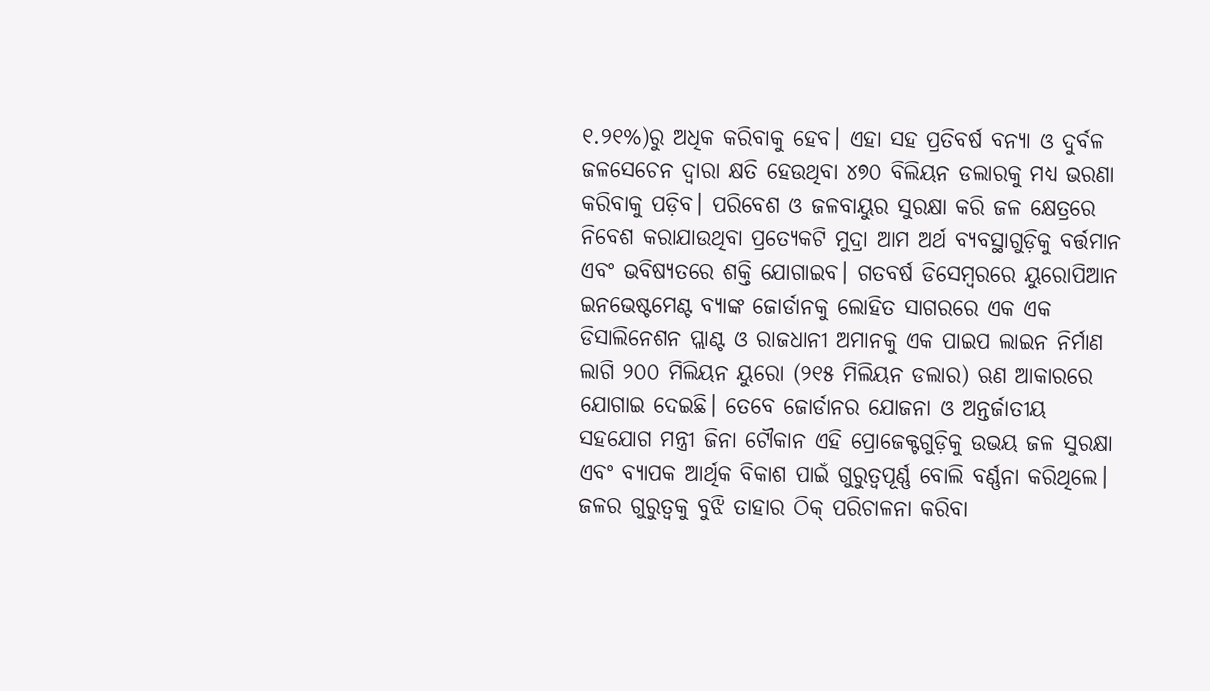୧.୨୧%)ରୁ ଅଧିକ କରିବାକୁ ହେବ। ଏହା ସହ ପ୍ରତିବର୍ଷ ବନ୍ୟା ଓ ଦୁର୍ବଳ ଜଳସେଚେନ ଦ୍ୱାରା କ୍ଷତି ହେଉଥିବା ୪୭୦ ବିଲିୟନ ଡଲାରକୁ ମଧ୍ୟ ଭରଣା କରିବାକୁ ପଡ଼ିବ। ପରିବେଶ ଓ ଜଳବାୟୁର ସୁରକ୍ଷା କରି ଜଳ କ୍ଷେତ୍ରରେ ନିବେଶ କରାଯାଉଥିବା ପ୍ରତ୍ୟେକଟି ମୁଦ୍ରା ଆମ ଅର୍ଥ ବ୍ୟବସ୍ଥାଗୁଡ଼ିକୁ ବର୍ତ୍ତମାନ ଏବଂ ଭବିଷ୍ୟତରେ ଶକ୍ତି ଯୋଗାଇବ। ଗତବର୍ଷ ଡିସେମ୍ବରରେ ୟୁରୋପିଆନ ଇନଭେଷ୍ଟମେଣ୍ଟ ବ୍ୟାଙ୍କ ଜୋର୍ଡାନକୁ ଲୋହିତ ସାଗରରେ ଏକ ଏକ ଡିସାଲିନେଶନ ପ୍ଲାଣ୍ଟ ଓ ରାଜଧାନୀ ଅମାନକୁ ଏକ ପାଇପ ଲାଇନ ନିର୍ମାଣ ଲାଗି ୨୦୦ ମିଲିୟନ ୟୁରୋ (୨୧୫ ମିଲିୟନ ଡଲାର) ଋଣ ଆକାରରେ ଯୋଗାଇ ଦେଇଛି। ତେବେ ଜୋର୍ଡାନର ଯୋଜନା ଓ ଅନ୍ତର୍ଜାତୀୟ ସହଯୋଗ ମନ୍ତ୍ରୀ ଜିନା ଟୌକାନ ଏହି ପ୍ରୋଜେକ୍ଟଗୁଡ଼ିକୁ ଉଭୟ ଜଳ ସୁରକ୍ଷା ଏବଂ ବ୍ୟାପକ ଆର୍ଥିକ ବିକାଶ ପାଇଁ ଗୁରୁତ୍ୱପୂର୍ଣ୍ଣ ବୋଲି ବର୍ଣ୍ଣନା କରିଥିଲେ। ଜଳର ଗୁରୁତ୍ୱକୁ ବୁଝି ତାହାର ଠିକ୍ ପରିଚାଳନା କରିବା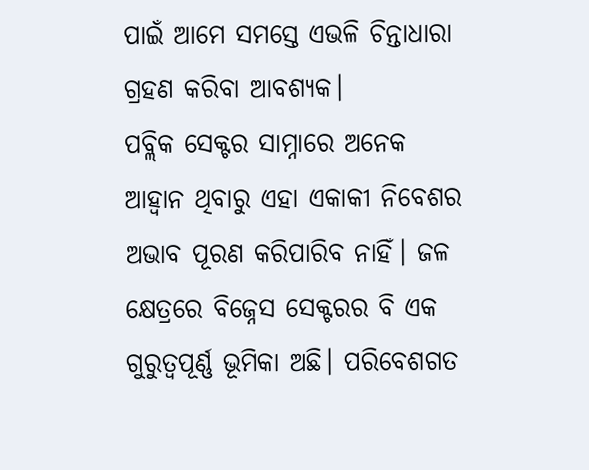ପାଇଁ ଆମେ ସମସ୍ତେ ଏଭଳି ଚିନ୍ତାଧାରା ଗ୍ରହଣ କରିବା ଆବଶ୍ୟକ।
ପବ୍ଲିକ ସେକ୍ଟର ସାମ୍ନାରେ ଅନେକ ଆହ୍ବାନ ଥିବାରୁ ଏହା ଏକାକୀ ନିବେଶର ଅଭାବ ପୂରଣ କରିପାରିବ ନାହିଁ। ଜଳ କ୍ଷେତ୍ରରେ ବିଜ୍ନେସ ସେକ୍ଟରର ବି ଏକ ଗୁରୁତ୍ୱପୂର୍ଣ୍ଣ ଭୂମିକା ଅଛି। ପରିବେଶଗତ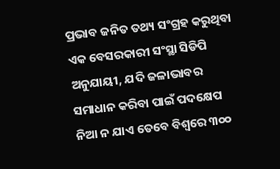ପ୍ରଭାବ ଜନିତ ତଥ୍ୟ ସଂଗ୍ରହ କରୁଥିବା ଏକ ବେସରକାରୀ ସଂସ୍ଥା ସିଡିପି ଅନୁଯାୟୀ, ଯଦି ଜଳାଭାବର ସମାଧାନ କରିବା ପାଇଁ ପଦକ୍ଷେପ ନିଆ ନ ଯାଏ ତେବେ ବିଶ୍ୱରେ ୩୦୦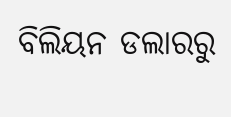ବିଲିୟନ ଡଲାରରୁ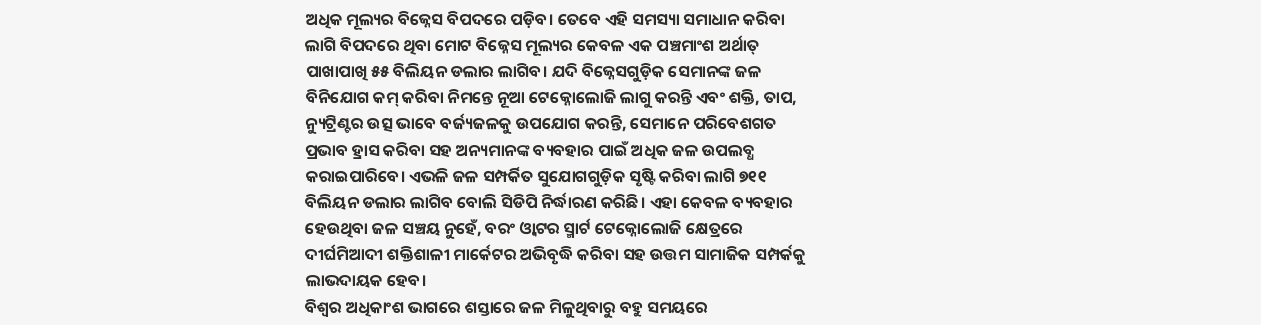ଅଧିକ ମୂଲ୍ୟର ବିଜ୍ନେସ ବିପଦରେ ପଡ଼ିବ। ତେବେ ଏହି ସମସ୍ୟା ସମାଧାନ କରିବା ଲାଗି ବିପଦରେ ଥିବା ମୋଟ ବିଜ୍ନେସ ମୂଲ୍ୟର କେବଳ ଏକ ପଞ୍ଚମାଂଶ ଅର୍ଥାତ୍ ପାଖାପାଖି ୫୫ ବିଲିୟନ ଡଲାର ଲାଗିବ। ଯଦି ବିଜ୍ନେସଗୁଡ଼ିକ ସେମାନଙ୍କ ଜଳ ବିନିଯୋଗ କମ୍ କରିବା ନିମନ୍ତେ ନୂଆ ଟେକ୍ନୋଲୋଜି ଲାଗୁ କରନ୍ତି ଏବଂ ଶକ୍ତି, ତାପ, ନ୍ୟୁଟ୍ରିଣ୍ଟର ଉତ୍ସ ଭାବେ ବର୍ଜ୍ୟଜଳକୁ ଉପଯୋଗ କରନ୍ତି, ସେମାନେ ପରିବେଶଗତ ପ୍ରଭାବ ହ୍ରାସ କରିବା ସହ ଅନ୍ୟମାନଙ୍କ ବ୍ୟବହାର ପାଇଁ ଅଧିକ ଜଳ ଉପଲବ୍ଧ କରାଇପାରିବେ। ଏଭଳି ଜଳ ସମ୍ପର୍କିତ ସୁଯୋଗଗୁଡ଼ିକ ସୃଷ୍ଟି କରିବା ଲାଗି ୭୧୧ ବିଲିୟନ ଡଲାର ଲାଗିବ ବୋଲି ସିଡିପି ନିର୍ଦ୍ଧାରଣ କରିଛି। ଏହା କେବଳ ବ୍ୟବହାର ହେଉଥିବା ଜଳ ସଞ୍ଚୟ ନୁହେଁ, ବରଂ ଓ୍ବାଟର ସ୍ମାର୍ଟ ଟେକ୍ନୋଲୋଜି କ୍ଷେତ୍ରରେ ଦୀର୍ଘମିଆଦୀ ଶକ୍ତିଶାଳୀ ମାର୍କେଟର ଅଭିବୃଦ୍ଧି କରିବା ସହ ଉତ୍ତମ ସାମାଜିକ ସମ୍ପର୍କକୁ ଲାଭଦାୟକ ହେବ।
ବିଶ୍ୱର ଅଧିକାଂଶ ଭାଗରେ ଶସ୍ତାରେ ଜଳ ମିଳୁଥିବାରୁ ବହୁ ସମୟରେ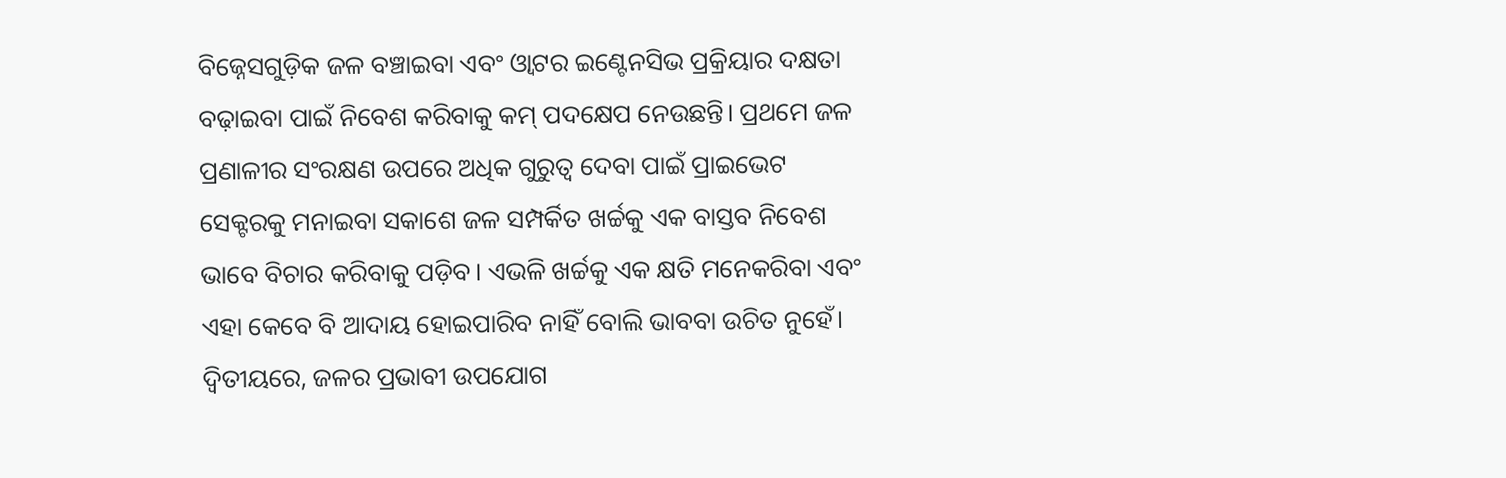ବିଜ୍ନେସଗୁଡ଼ିକ ଜଳ ବଞ୍ଚାଇବା ଏବଂ ଓ୍ବାଟର ଇଣ୍ଟେନସିଭ ପ୍ରକ୍ରିୟାର ଦକ୍ଷତା ବଢ଼ାଇବା ପାଇଁ ନିବେଶ କରିବାକୁ କମ୍ ପଦକ୍ଷେପ ନେଉଛନ୍ତି। ପ୍ରଥମେ ଜଳ ପ୍ରଣାଳୀର ସଂରକ୍ଷଣ ଉପରେ ଅଧିକ ଗୁରୁତ୍ୱ ଦେବା ପାଇଁ ପ୍ରାଇଭେଟ ସେକ୍ଟରକୁ ମନାଇବା ସକାଶେ ଜଳ ସମ୍ପର୍କିତ ଖର୍ଚ୍ଚକୁ ଏକ ବାସ୍ତବ ନିବେଶ ଭାବେ ବିଚାର କରିବାକୁ ପଡ଼ିବ। ଏଭଳି ଖର୍ଚ୍ଚକୁ ଏକ କ୍ଷତି ମନେକରିବା ଏବଂ ଏହା କେବେ ବି ଆଦାୟ ହୋଇପାରିବ ନାହିଁ ବୋଲି ଭାବବା ଉଚିତ ନୁହେଁ। ଦ୍ୱିତୀୟରେ, ଜଳର ପ୍ରଭାବୀ ଉପଯୋଗ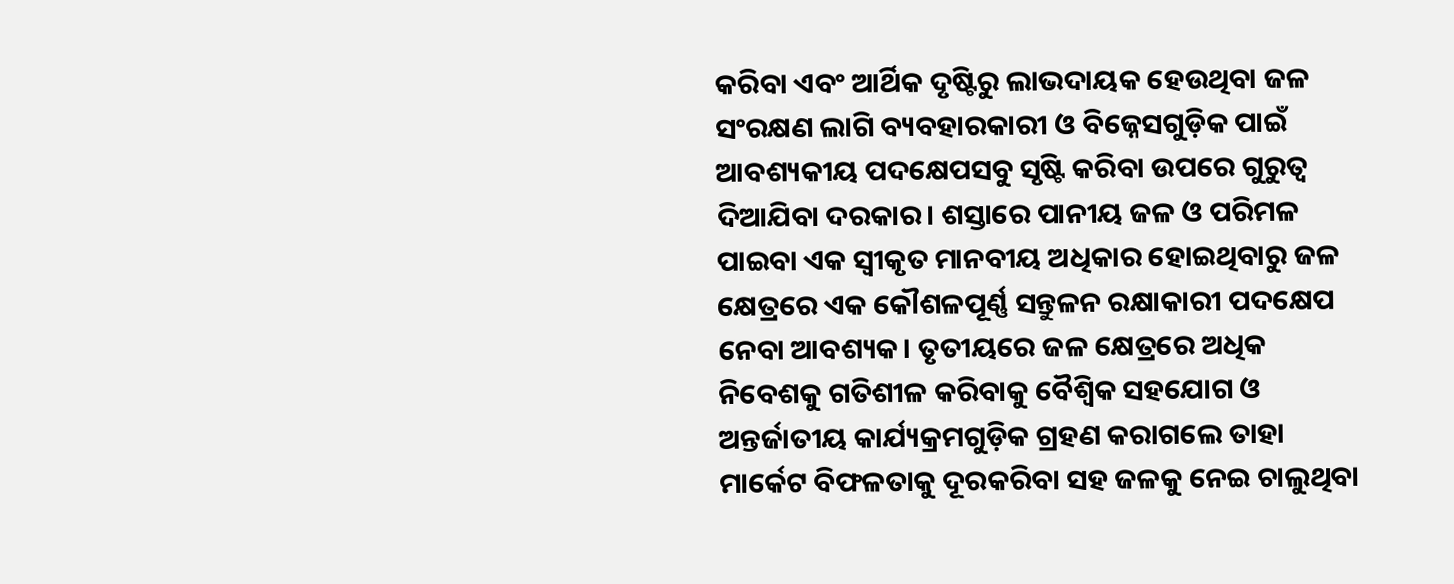କରିବା ଏବଂ ଆର୍ଥିକ ଦୃଷ୍ଟିରୁ ଲାଭଦାୟକ ହେଉଥିବା ଜଳ ସଂରକ୍ଷଣ ଲାଗି ବ୍ୟବହାରକାରୀ ଓ ବିଜ୍ନେସଗୁଡ଼ିକ ପାଇଁ ଆବଶ୍ୟକୀୟ ପଦକ୍ଷେପସବୁ ସୃଷ୍ଟି କରିବା ଉପରେ ଗୁରୁତ୍ୱ ଦିଆଯିବା ଦରକାର। ଶସ୍ତାରେ ପାନୀୟ ଜଳ ଓ ପରିମଳ ପାଇବା ଏକ ସ୍ବୀକୃତ ମାନବୀୟ ଅଧିକାର ହୋଇଥିବାରୁ ଜଳ କ୍ଷେତ୍ରରେ ଏକ କୌଶଳପୂର୍ଣ୍ଣ ସନ୍ତୁଳନ ରକ୍ଷାକାରୀ ପଦକ୍ଷେପ ନେବା ଆବଶ୍ୟକ। ତୃତୀୟରେ ଜଳ କ୍ଷେତ୍ରରେ ଅଧିକ ନିବେଶକୁ ଗତିଶୀଳ କରିବାକୁ ବୈଶ୍ୱିକ ସହଯୋଗ ଓ ଅନ୍ତର୍ଜାତୀୟ କାର୍ଯ୍ୟକ୍ରମଗୁଡ଼ିକ ଗ୍ରହଣ କରାଗଲେ ତାହା ମାର୍କେଟ ବିଫଳତାକୁ ଦୂରକରିବା ସହ ଜଳକୁ ନେଇ ଚାଲୁଥିବା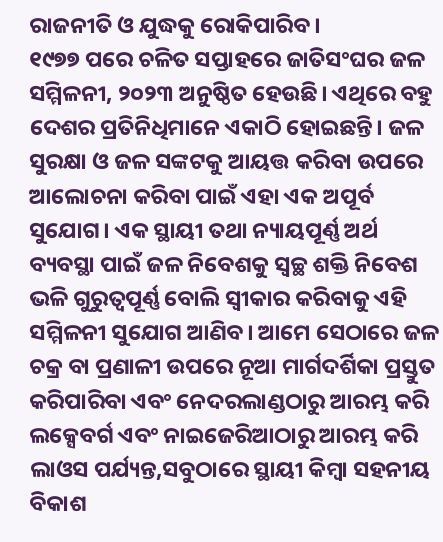ରାଜନୀତି ଓ ଯୁଦ୍ଧକୁ ରୋକିପାରିବ।
୧୯୭୭ ପରେ ଚଳିତ ସପ୍ତାହରେ ଜାତିସଂଘର ଜଳ ସମ୍ମିଳନୀ, ୨୦୨୩ ଅନୁଷ୍ଠିତ ହେଉଛି। ଏଥିରେ ବହୁ ଦେଶର ପ୍ରତିନିଧିମାନେ ଏକାଠି ହୋଇଛନ୍ତି। ଜଳ ସୁରକ୍ଷା ଓ ଜଳ ସଙ୍କଟକୁ ଆୟତ୍ତ କରିବା ଉପରେ ଆଲୋଚନା କରିବା ପାଇଁ ଏହା ଏକ ଅପୂର୍ବ ସୁଯୋଗ। ଏକ ସ୍ଥାୟୀ ତଥା ନ୍ୟାୟପୂର୍ଣ୍ଣ ଅର୍ଥ ବ୍ୟବସ୍ଥା ପାଇଁ ଜଳ ନିବେଶକୁ ସ୍ବଚ୍ଛ ଶକ୍ତି ନିବେଶ ଭଳି ଗୁରୁତ୍ୱପୂର୍ଣ୍ଣ ବୋଲି ସ୍ବୀକାର କରିବାକୁ ଏହି ସମ୍ମିଳନୀ ସୁଯୋଗ ଆଣିବ। ଆମେ ସେଠାରେ ଜଳ ଚକ୍ର ବା ପ୍ରଣାଳୀ ଉପରେ ନୂଆ ମାର୍ଗଦର୍ଶିକା ପ୍ରସ୍ତୁତ କରିପାରିବା ଏବଂ ନେଦରଲାଣ୍ଡଠାରୁ ଆରମ୍ଭ କରି ଲକ୍ସେବର୍ଗ ଏବଂ ନାଇଜେରିଆଠାରୁ ଆରମ୍ଭ କରି ଲାଓସ ପର୍ଯ୍ୟନ୍ତ,ସବୁଠାରେ ସ୍ଥାୟୀ କିମ୍ବା ସହନୀୟ ବିକାଶ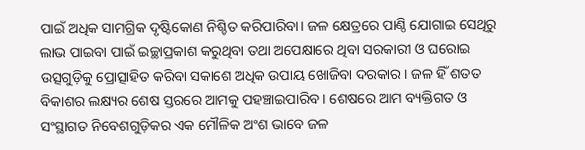ପାଇଁ ଅଧିକ ସାମଗ୍ରିକ ଦୃଷ୍ଟିକୋଣ ନିଶ୍ଚିତ କରିପାରିବା। ଜଳ କ୍ଷେତ୍ରରେ ପାଣ୍ଠି ଯୋଗାଇ ସେଥିରୁ ଲାଭ ପାଇବା ପାଇଁ ଇଚ୍ଛାପ୍ରକାଶ କରୁଥିବା ତଥା ଅପେକ୍ଷାରେ ଥିବା ସରକାରୀ ଓ ଘରୋଇ ଉତ୍ସଗୁଡ଼ିକୁ ପ୍ରୋତ୍ସାହିତ କରିବା ସକାଶେ ଅଧିକ ଉପାୟ ଖୋଜିବା ଦରକାର। ଜଳ ହିଁ ଶତତ ବିକାଶର ଲକ୍ଷ୍ୟର ଶେଷ ସ୍ତରରେ ଆମକୁ ପହଞ୍ଚାଇପାରିବ। ଶେଷରେ ଆମ ବ୍ୟକ୍ତିଗତ ଓ ସଂସ୍ଥାଗତ ନିବେଶଗୁଡ଼ିକର ଏକ ମୌଳିକ ଅଂଶ ଭାବେ ଜଳ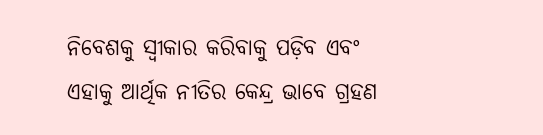ନିବେଶକୁ ସ୍ବୀକାର କରିବାକୁ ପଡ଼ିବ ଏବଂ ଏହାକୁ ଆର୍ଥିକ ନୀତିର କେନ୍ଦ୍ର ଭାବେ ଗ୍ରହଣ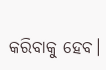କରିବାକୁ ହେବ।